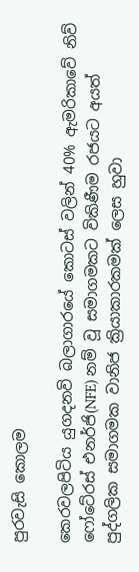පුරවැසි කොලම

කෙරවලපිටිය යුගදනවි බලාගාරයේ කොටස් වලින් 40% ඇමරිකාවේ නිව් ෆෝටේ‍රස් එනර්ජි(NFE) නම් වූ සමාගමකට විකිණීම රජයට අයත් පුද්ගලික සමාගමක වානිජ ක්‍රියාකාරකමක් ලෙස හුවා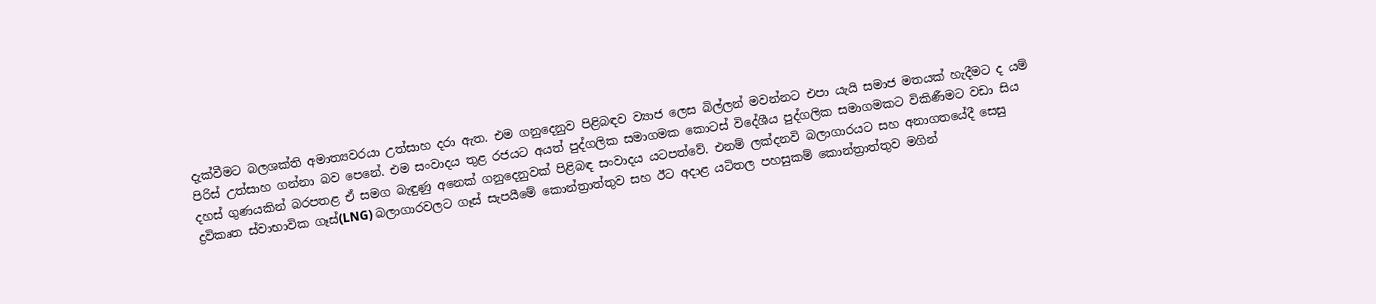දැක්වීමට බලශක්ති අමාත්‍යවරයා උත්සාහ දරා ඇත. එම ගනුදෙනුව පිළිබඳව ව්‍යාජ ලෙස බිල්ලන් මවන්නට එපා යැයි සමාජ මතයක් හැදීමට ද යම් පිරිස් උත්සාහ ගන්නා බව පෙනේ. එම සංවාදය තුළ රජයට අයත් පුද්ගලික සමාගමක කොටස් විදේශීය පුද්ගලික සමාගමකට විකිණීමට වඩා සිය දහස් ගුණයකින් බරපතළ ඒ සමග බැඳුණු අනෙක් ගනුදෙනුවක් පිළිබඳ සංවාදය යටපත්වේ. එනම් ලක්දනවි බලාගාරයට සහ අනාගතයේදී සෙසු ද්‍රවිකෘත ස්වාභාවික ගෑස්(LNG) බලාගාරවලට ගෑස් සැපයීමේ කොන්ත්‍රාත්තුව සහ ඊට අදාළ යටිතල පහසුකම් කොන්ත්‍රාත්තුව මගින්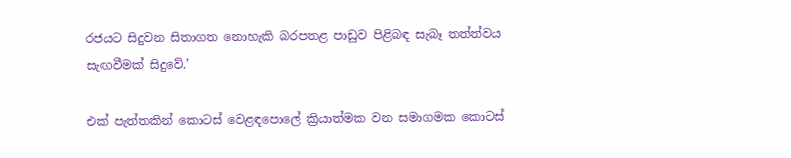රජයට සිදුවන සිතාගත නොහැකි බරපතළ පාඩුව පිළිබඳ සැබෑ තත්ත්වය සැඟවීමක් සිදුවේ.’

එක් පැත්තකින් කොටස් වෙළඳපොලේ ක්‍රියාත්මක වන සමාගමක කොටස්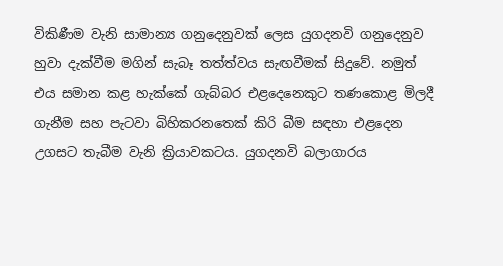විකිණීම වැනි සාමාන්‍ය ගනුදෙනුවක් ලෙස යුගදනවි ගනුදෙනුව හුවා දැක්වීම මගින් සැබෑ තත්ත්වය සැඟවීමක් සිදුවේ. නමුත් එය සමාන කළ හැක්කේ ගැබ්බර එළදෙනෙකුට තණකොළ මිලදී ගැනීම සහ පැටවා බිහිකරනතෙක් කිරි බීම සඳහා එළදෙන උගසට තැබීම වැනි ක්‍රියාවකටය. යුගදනවි බලාගාරය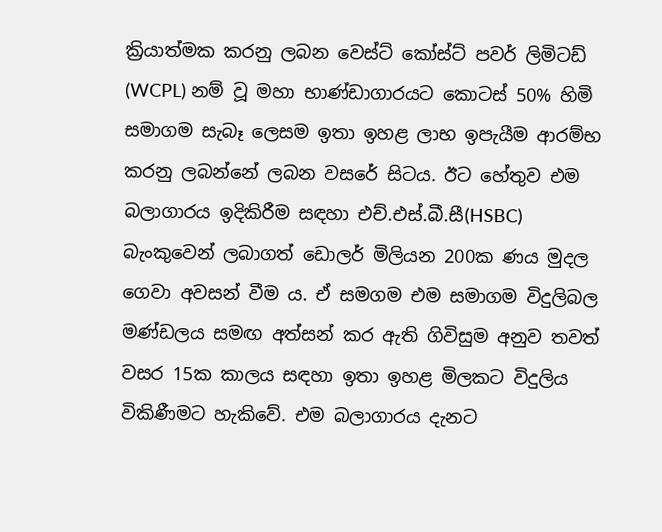ක්‍රියාත්මක කරනු ලබන වෙස්ට් කෝස්ට් පවර් ලිමිටඩ් (WCPL) නම් වූ මහා භාණ්ඩාගාරයට කොටස් 50% හිමි සමාගම සැබෑ ලෙසම ඉතා ඉහළ ලාභ ඉපැයීම ආරම්භ කරනු ලබන්නේ ලබන වසරේ සිටය. ඊට හේතුව එම බලාගාරය ඉදිකිරීම සඳහා එච්.එස්.බී.සී(HSBC) බැංකුවෙන් ලබාගත් ඩොලර් මිලියන 200ක ණය මුදල ගෙවා අවසන් වීම ය. ඒ සමගම එම සමාගම විදුලිබල මණ්ඩලය සමඟ අත්සන් කර ඇති ගිවිසුම අනුව තවත් වසර 15ක කාලය සඳහා ඉතා ඉහළ මිලකට විදුලිය විකිණීමට හැකිවේ. එම බලාගාරය දැනට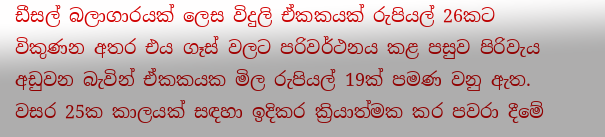ඩීසල් බලාගාරයක් ලෙස විදුලි ඒකකයක් රුපියල් 26කට විකුණන අතර එය ගෑස් වලට පරිවර්ථනය කළ පසුව පිරිවැය අඩුවන බැවින් ඒකකයක මිල රුපියල් 19ක් පමණ වනු ඇත. වසර 25ක කාලයක් සඳහා ඉදිකර ක්‍රියාත්මක කර පවරා දීමේ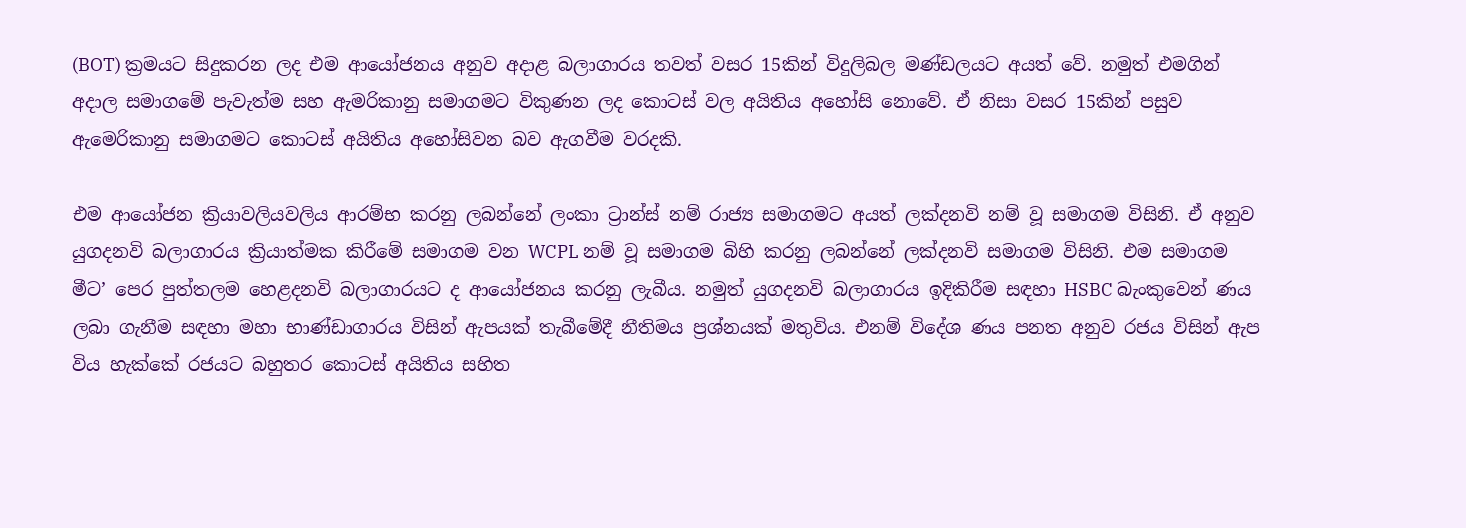(BOT) ක්‍රමයට සිදුකරන ලද එම ආයෝජනය අනුව අදාළ බලාගාරය තවත් වසර 15කින් විදුලිබල මණ්ඩලයට අයත් වේ. නමුත් එමගින් අදාල සමාගමේ පැවැත්ම සහ ඇමරිකානු සමාගමට විකුණන ලද කොටස් වල අයිතිය අහෝසි නොවේ. ඒ නිසා වසර 15කින් පසුව ඇමෙරිකානු සමාගමට කොටස් අයිතිය අහෝසිවන බව ඇගවීම වරදකි.

එම ආයෝජන ක්‍රියාවලියවලිය ආරම්භ කරනු ලබන්නේ ලංකා ට්‍රාන්ස් නම් රාජ්‍ය සමාගමට අයත් ලක්දනවි නම් වූ සමාගම විසිනි. ඒ අනුව යුගදනවි බලාගාරය ක්‍රියාත්මක කිරීමේ සමාගම වන WCPL නම් වූ සමාගම බිහි කරනු ලබන්නේ ලක්දනවි සමාගම විසිනි. එම සමාගම මීට’ පෙර පුත්තලම හෙළදනවි බලාගාරයට ද ආයෝජනය කරනු ලැබීය. නමුත් යුගදනවි බලාගාරය ඉදිකිරීම සඳහා HSBC බැංකුවෙන් ණය ලබා ගැනීම සඳහා මහා භාණ්ඩාගාරය විසින් ඇපයක් තැබීමේදී නීතිමය ප්‍රශ්නයක් මතුවිය. එනම් විදේශ ණය පනත අනුව රජය විසින් ඇප විය හැක්කේ රජයට බහුතර කොටස් අයිතිය සහිත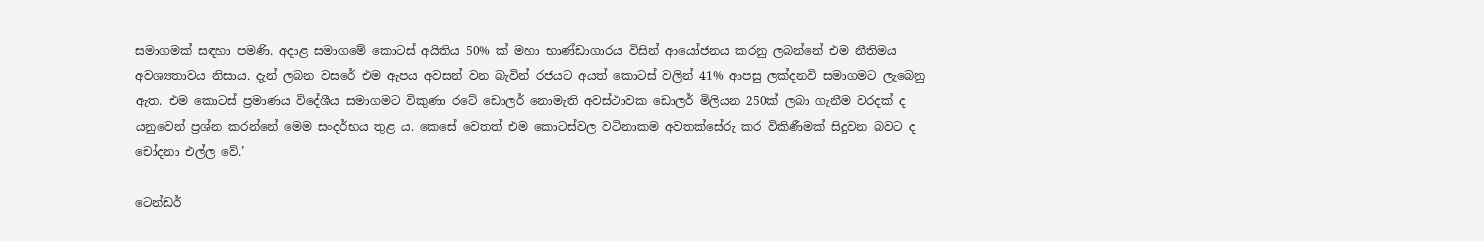සමාගමක් සඳහා පමණි. අදාළ සමාගමේ කොටස් අයිතිය 50% ක් මහා භාණ්ඩාගාරය විසින් ආයෝජනය කරනු ලබන්නේ එම නීතිමය අවශ්‍යතාවය නිසාය. දැන් ලබන වසරේ එම ඇපය අවසන් වන බැවින් රජයට අයත් කොටස් වලින් 41% ආපසු ලක්දනවි සමාගමට ලැබෙනු ඇත. එම කොටස් ප්‍රමාණය විදේශීය සමාගමට විකුණා රටේ ඩොලර් නොමැති අවස්ථාවක ඩොලර් මිලියන 250ක් ලබා ගැනීම වරදක් ද යනුවෙන් ප්‍රශ්න කරන්නේ මෙම සංදර්භය තුළ ය. කෙසේ වෙතත් එම කොටස්වල වටිනාකම අවතක්සේරු කර විකිණීමක් සිදුවන බවට ද චෝදනා එල්ල වේ.’

ටෙන්ඩර්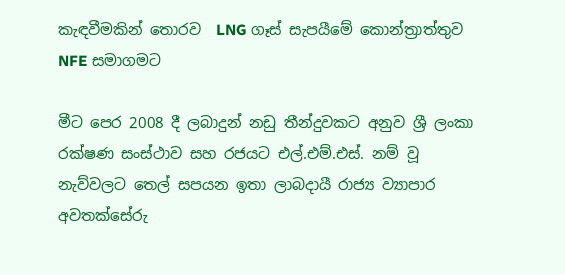කැඳවීමකින් තොරව  LNG ගෑස් සැපයීමේ කොන්ත්‍රාත්තුව NFE සමාගමට

මීට පෙර 2008 දී ලබාදුන් නඩු තීන්දුවකට අනුව ශ්‍රී ලංකා රක්ෂණ සංස්ථාව සහ රජයට එල්.එම්.එස්. නම් වූ නැව්වලට තෙල් සපයන ඉතා ලාබදායී රාජ්‍ය ව්‍යාපාර අවතක්සේරු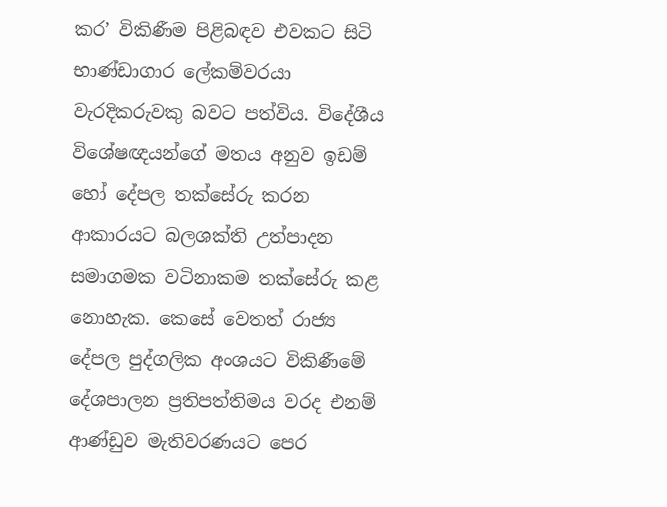කර’ විකිණීම පිළිබඳව එවකට සිටි භාණ්ඩාගාර ලේකම්වරයා වැරදිකරුවකු බවට පත්විය. විදේශීය විශේෂඥයන්ගේ මතය අනුව ඉඩම් හෝ දේපල තක්සේරු කරන ආකාරයට බලශක්ති උත්පාදන සමාගමක වටිනාකම තක්සේරු කළ නොහැක. කෙසේ වෙතත් රාජ්‍ය දේපල පුද්ගලික අංශයට විකිණීමේ දේශපාලන ප්‍රතිපත්තිමය වරද එනම් ආණ්ඩුව මැතිවරණයට පෙර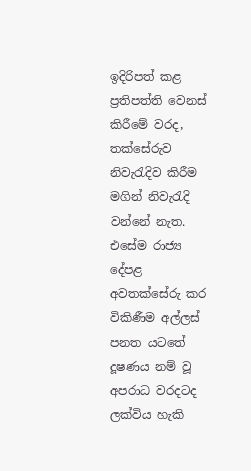ඉදිරිපත් කළ ප්‍රතිපත්ති වෙනස් කිරීමේ වරද, තක්සේරුව නිවැරැදිව කිරීම මගින් නිවැරැදි වන්නේ නැත. එසේම රාජ්‍ය දේපළ අවතක්සේරු කර විකිණීම අල්ලස් පනත යටතේ දූෂණය නම් වූ අපරාධ වරදටද ලක්විය හැකි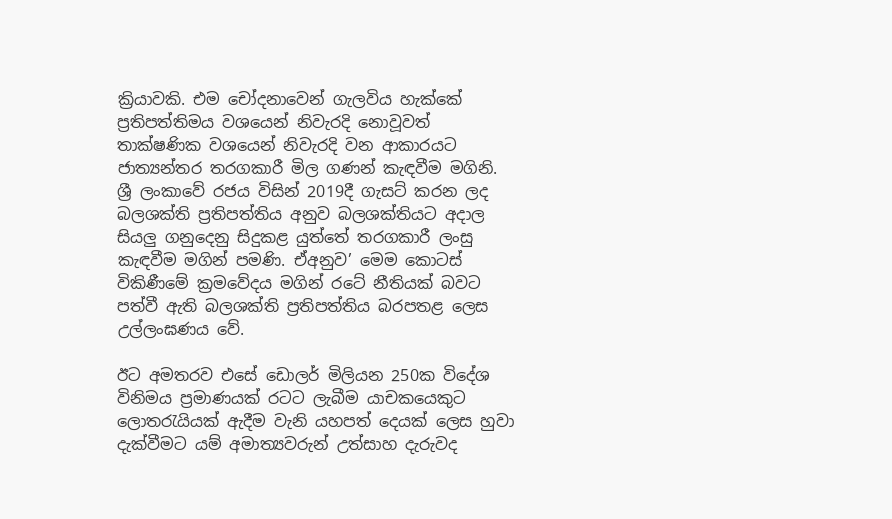ක්‍රියාවකි. එම චෝදනාවෙන් ගැලවිය හැක්කේ ප්‍රතිපත්තිමය වශයෙන් නිවැරදි නොවූවත් තාක්ෂණික වශයෙන් නිවැරදි වන ආකාරයට ජාත්‍යන්තර තරගකාරී මිල ගණන් කැඳවීම මගිනි. ශ්‍රී ලංකාවේ රජය විසින් 2019දී ගැසට් කරන ලද බලශක්ති ප්‍රතිපත්තිය අනුව බලශක්තියට අදාල සියලු ගනුදෙනු සිදුකළ යුත්තේ තරගකාරී ලංසු කැඳවීම මගින් පමණි. ඒඅනුව’ මෙම කොටස් විකිණීමේ ක්‍රමවේදය මගින් රටේ නීතියක් බවට පත්වී ඇති බලශක්ති ප්‍රතිපත්තිය බරපතළ ලෙස උල්ලංඝණය වේ.

ඊට අමතරව එසේ ඩොලර් මිලියන 250ක විදේශ විනිමය ප්‍රමාණයක් රටට ලැබීම යාචකයෙකුට ලොතරැයියක් ඇදීම වැනි යහපත් දෙයක් ලෙස හුවා දැක්වීමට යම් අමාත්‍යවරුන් උත්සාහ දැරුවද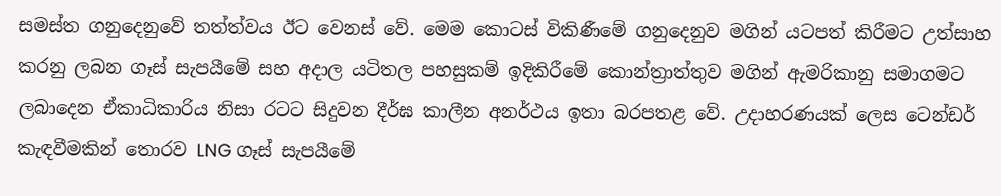සමස්ත ගනුදෙනුවේ තත්ත්වය ඊට වෙනස් වේ. මෙම කොටස් විකිණීමේ ගනුදෙනුව මගින් යටපත් කිරීමට උත්සාහ කරනු ලබන ගෑස් සැපයීමේ සහ අදාල යටිතල පහසුකම් ඉදිකිරීමේ කොන්ත්‍රාත්තුව මගින් ඇමරිකානු සමාගමට ලබාදෙන ඒකාධිකාරිය නිසා රටට සිදුවන දීර්ඝ කාලීන අනර්ථය ඉතා බරපතළ වේ. උදාහරණයක් ලෙස ටෙන්ඩර් කැඳවීමකින් තොරව LNG ගෑස් සැපයීමේ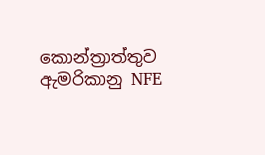කොන්ත්‍රාත්තුව ඇමරිකානු NFE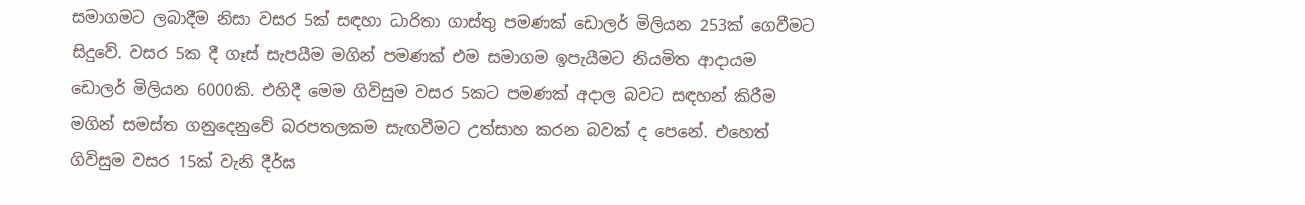සමාගමට ලබාදීම නිසා වසර 5ක් සඳහා ධාරිතා ගාස්තු පමණක් ඩොලර් මිලියන 253ක් ගෙවීමට සිදුවේ. වසර 5ක දී ගෑස් සැපයීම මගින් පමණක් එම සමාගම ඉපැයීමට නියමිත ආදායම ඩොලර් මිලියන 6000කි. එහිදී මෙම ගිවිසුම වසර 5කට පමණක් අදාල බවට සඳහන් කිරීම මගින් සමස්ත ගනුදෙනුවේ බරපතලකම සැඟවීමට උත්සාහ කරන බවක් ද පෙනේ. එහෙත් ගිවිසුම වසර 15ක් වැනි දීර්ඝ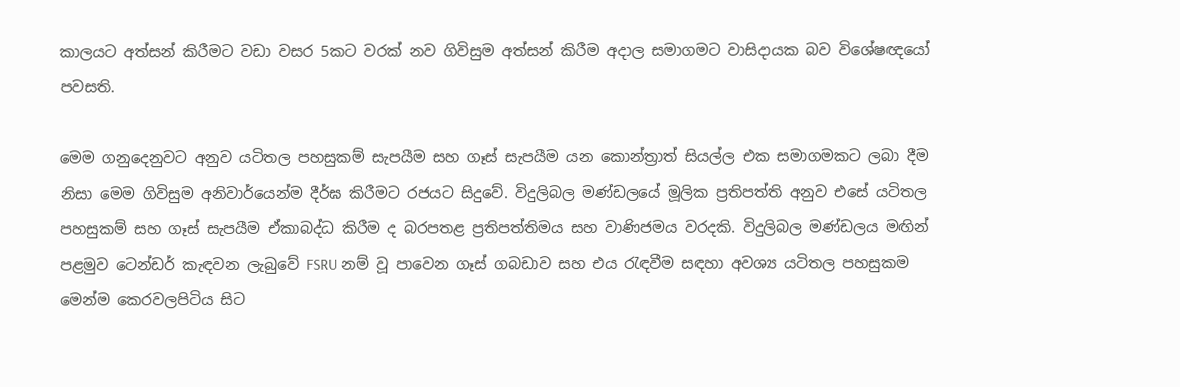කාලයට අත්සන් කිරීමට වඩා වසර 5කට වරක් නව ගිවිසුම අත්සන් කිරීම අදාල සමාගමට වාසිදායක බව විශේෂඥයෝ පවසති.

මෙම ගනුදෙනුවට අනුව යටිතල පහසුකම් සැපයීම සහ ගෑස් සැපයීම යන කොන්ත්‍රාත් සියල්ල එක සමාගමකට ලබා දීම නිසා මෙම ගිවිසුම අනිවාර්යෙන්ම දීර්ඝ කිරීමට රජයට සිදුවේ. විදුලිබල මණ්ඩලයේ මූලික ප්‍රතිපත්ති අනුව එසේ යටිතල පහසුකම් සහ ගෑස් සැපයීම ඒකාබද්ධ කිරීම ද බරපතළ ප්‍රතිපත්තිමය සහ වාණිජමය වරදකි. විදුලිබල මණ්ඩලය මඟින් පළමුව ටෙන්ඩර් කැඳවන ලැබුවේ FSRU නම් වූ පාවෙන ගෑස් ගබඩාව සහ එය රැඳවීම සඳහා අවශ්‍ය යටිතල පහසුකම මෙන්ම කෙරවලපිටිය සිට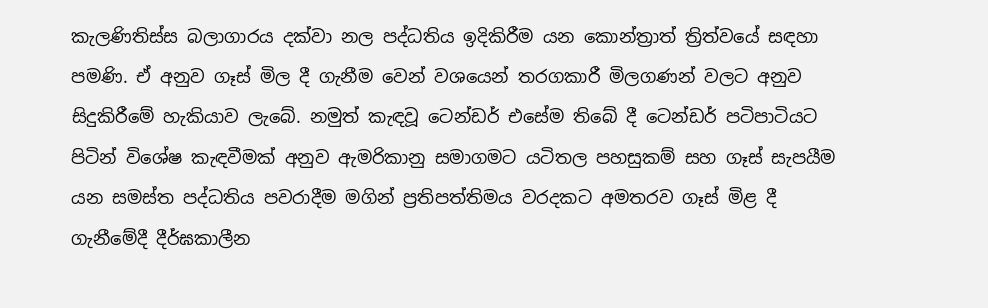කැලණිතිස්ස බලාගාරය දක්වා නල පද්ධතිය ඉදිකිරීම යන කොන්ත්‍රාත් ත්‍රිත්වයේ සඳහා පමණි. ඒ අනුව ගෑස් මිල දී ගැනීම වෙන් වශයෙන් තරගකාරී මිලගණන් වලට අනුව සිදුකිරීමේ හැකියාව ලැබේ. නමුත් කැඳවූ ටෙන්ඩර් එසේම තිබේ දී ටෙන්ඩර් පටිපාටියට පිටින් විශේෂ කැඳවීමක් අනුව ඇමරිකානු සමාගමට යටිතල පහසුකම් සහ ගෑස් සැපයීම යන සමස්ත පද්ධතිය පවරාදීම මගින් ප්‍රතිපත්තිමය වරදකට අමතරව ගෑස් මිළ දී ගැනීමේදී දීර්ඝකාලීන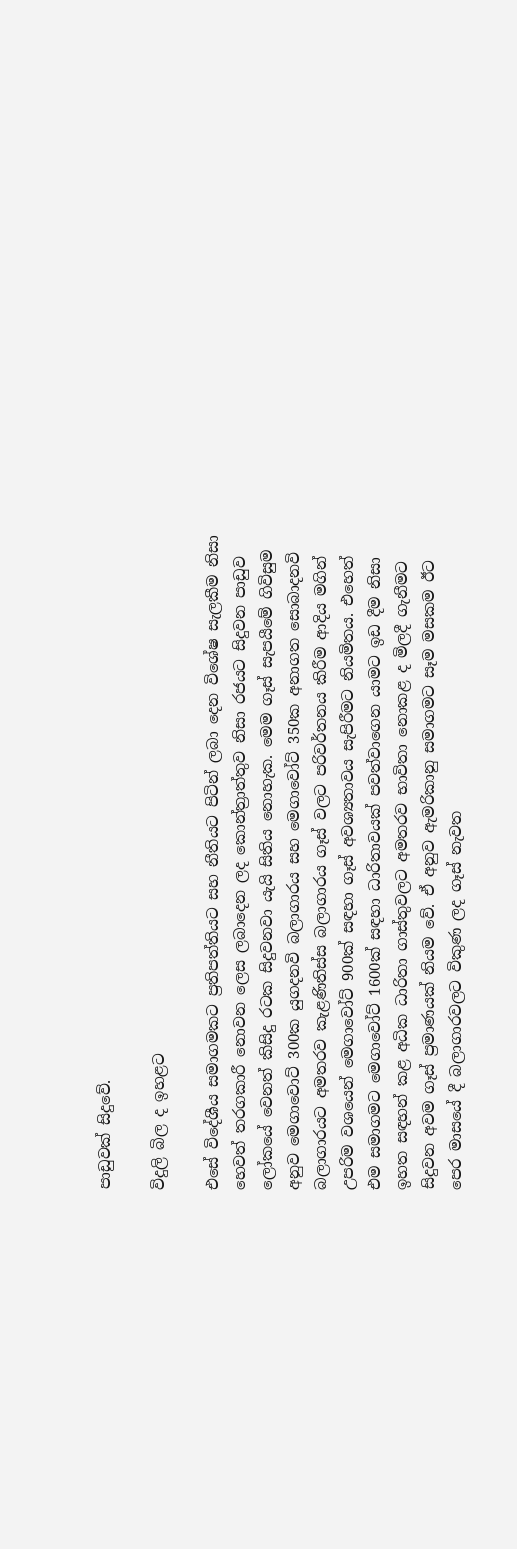පාඩුවක් සිදුවේ.

විදුලි බිල ද ඉහළට

එසේ විදේශීය සමාගමකට ප්‍රතිපත්තියට සහ නීතියට පිටින් ලබා දෙන විශේෂ සැලකීම නිසා හෙවත් තරගකාරී නොවන ලෙස ලබාදෙන ලද කොන්ත්‍රාත්තුව නිසා රජයට සිදුවන පාඩුව ලෝකයේ වෙනත් කිසිදු රටක සිදුවනවා යැයි සිතිය නොහැක. මෙම ගෑස් සැපයීමේ ගිවිසුම අනුව මෙගාවොට් 300ක යුගදනවි බලාගාරය සහ මෙගාවෝට් 350ක අනාගත සොබාදනවි බලාගාරයට අමතරව කැළණිතිස්ස බලාගාරය ගෑස් වලට පරිවර්තනය කිරීම ආදිය මගින් උපරිම වශයෙන් මෙගාවෝට් 900ක් සඳහා ගෑස් අවශ්‍යතාවය සැපිරීමට නියමිතය. එහෙත් එම සමාගමට මෙගාවෝට් 1600ක් සඳහා ධාරිතාවයක් පවත්වාගෙන යාමට ඉඩ දීම නිසා ඉහත සඳහන් කළ අධික ධාරිතා ගාස්තුවලට අමතරව භාවිතා නොකළ ද මිලදී ගැනීමට සිදුවන අවම ගෑස් ප්‍රමාණයක් නියම වේ. ඒ අනුව ඇමරිකානු සමාගමට සෑම මසකම ඊට පෙර මාසයේ දී බලාගාරවලට විකුණ ලද ගෑස් නැවත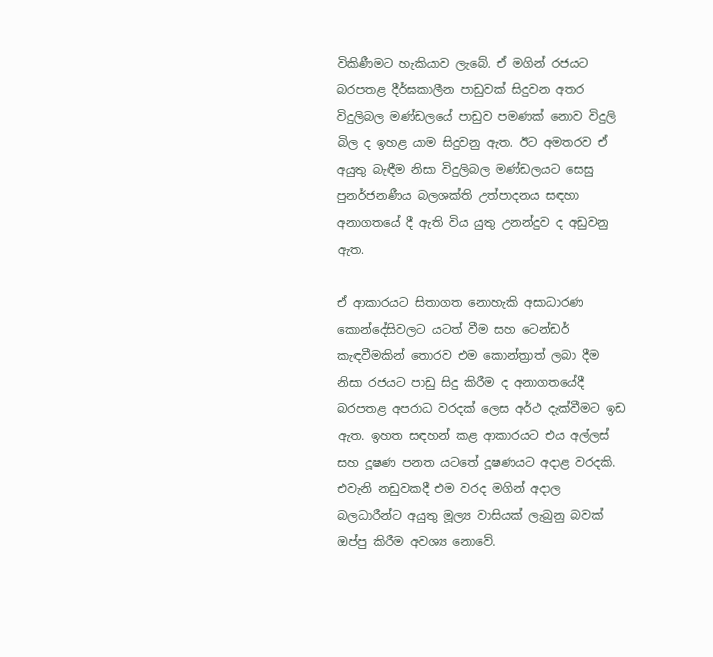විකිණීමට හැකියාව ලැබේ. ඒ මගින් රජයට බරපතළ දීර්ඝකාලීන පාඩුවක් සිදුවන අතර විදුලිබල මණ්ඩලයේ පාඩුව පමණක් නොව විදුලි බිල ද ඉහළ යාම සිදුවනු ඇත. ඊට අමතරව ඒ අයුතු බැඳීම නිසා විදුලිබල මණ්ඩලයට සෙසු පුනර්ජනණීය බලශක්ති උත්පාදනය සඳහා අනාගතයේ දී ඇති විය යුතු උනන්දුව ද අඩුවනු ඇත.

ඒ ආකාරයට සිතාගත නොහැකි අසාධාරණ කොන්දේසිවලට යටත් වීම සහ ටෙන්ඩර් කැඳවීමකින් තොරව එම කොන්ත්‍රාත් ලබා දීම නිසා රජයට පාඩු සිදු කිරීම ද අනාගතයේදී බරපතළ අපරාධ වරදක් ලෙස අර්ථ දැක්වීමට ඉඩ ඇත. ඉහත සඳහන් කළ ආකාරයට එය අල්ලස් සහ දූෂණ පනත යටතේ දූෂණයට අදාළ වරදකි. එවැනි නඩුවකදී එම වරද මගින් අදාල බලධාරීන්ට අයුතු මූල්‍ය වාසියක් ලැබුනු බවක් ඔප්පු කිරීම අවශ්‍ය නොවේ.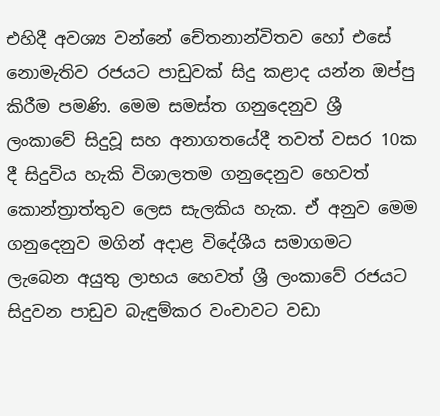එහිදී අවශ්‍ය වන්නේ චේතනාන්විතව හෝ එසේ නොමැතිව රජයට පාඩුවක් සිදු කළාද යන්න ඔප්පු කිරීම පමණි. මෙම සමස්ත ගනුදෙනුව ශ්‍රී ලංකාවේ සිදුවූ සහ අනාගතයේදී තවත් වසර 10ක දී සිදුවිය හැකි විශාලතම ගනුදෙනුව හෙවත් කොන්ත්‍රාත්තුව ලෙස සැලකිය හැක. ඒ අනුව මෙම ගනුදෙනුව මගින් අදාළ විදේශීය සමාගමට ලැබෙන අයුතු ලාභය හෙවත් ශ්‍රී ලංකාවේ රජයට සිදුවන පාඩුව බැඳුම්කර වංචාවට වඩා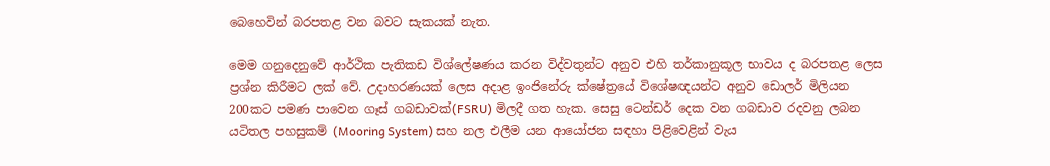බෙහෙවින් බරපතළ වන බවට සැකයක් නැත.

මෙම ගනුදෙනුවේ ආර්ථික පැතිකඩ විශ්ලේෂණය කරන විද්වතුන්ට අනුව එහි තර්කානුකූල භාවය ද බරපතළ ලෙස ප්‍රශ්න කිරීමට ලක් වේ. උදාහරණයක් ලෙස අදාළ ඉංජිනේරු ක්ෂේත්‍රයේ විශේෂඥයන්ට අනුව ඩොලර් මිලියන 200කට පමණ පාවෙන ගෑස් ගබඩාවක්(FSRU) මිලදී ගත හැක. සෙසු ටෙන්ඩර් දෙක වන ගබඩාව රදවනු ලබන යටිතල පහසුකම් (Mooring System) සහ නල එලීම යන ආයෝජන සඳහා පිළිවෙළින් වැය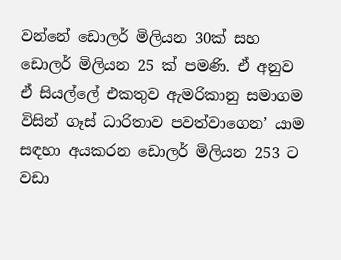වන්නේ ඩොලර් මිලියන 30ක් සහ ඩොලර් මිලියන 25 ක් පමණි. ඒ අනුව ඒ සියල්ලේ එකතුව ඇමරිකානු සමාගම විසින් ගෑස් ධාරිතාව පවත්වාගෙන’ යාම සඳහා අයකරන ඩොලර් මිලියන 253 ට වඩා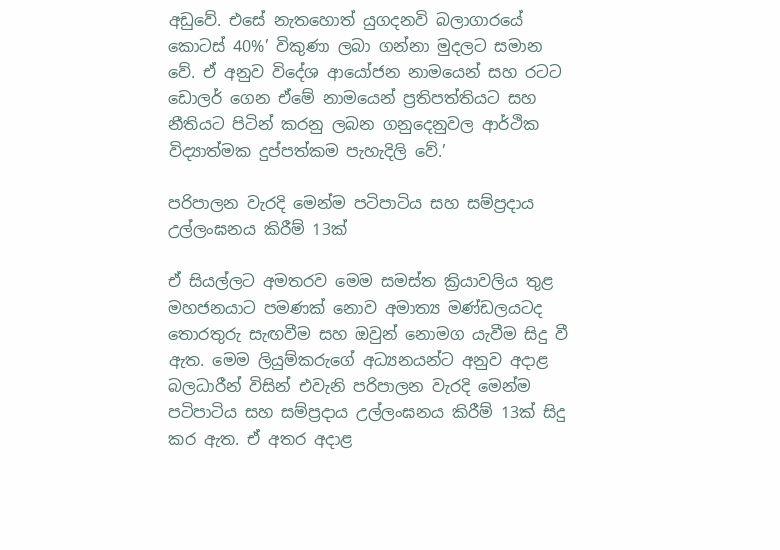අඩුවේ. එසේ නැතහොත් යුගදනවි බලාගාරයේ කොටස් 40%’ විකුණා ලබා ගන්නා මුදලට සමාන වේ. ඒ අනුව විදේශ ආයෝජන නාමයෙන් සහ රටට ඩොලර් ගෙන ඒමේ නාමයෙන් ප්‍රතිපත්තියට සහ නීතියට පිටින් කරනු ලබන ගනුදෙනුවල ආර්ථික විද්‍යාත්මක දුප්පත්කම පැහැදිලි වේ.’

පරිපාලන වැරදි මෙන්ම පටිපාටිය සහ සම්ප්‍රදාය උල්ලංඝනය කිරීම් 13ක්

ඒ සියල්ලට අමතරව මෙම සමස්ත ක්‍රියාවලිය තුළ මහජනයාට පමණක් නොව අමාත්‍ය මණ්ඩලයටද තොරතුරු සැඟවීම සහ ඔවුන් නොමග යැවීම සිදු වී ඇත. මෙම ලියුම්කරුගේ අධ්‍යනයන්ට අනුව අදාළ බලධාරීන් විසින් එවැනි පරිපාලන වැරදි මෙන්ම පටිපාටිය සහ සම්ප්‍රදාය උල්ලංඝනය කිරීම් 13ක් සිදු කර ඇත. ඒ අතර අදාළ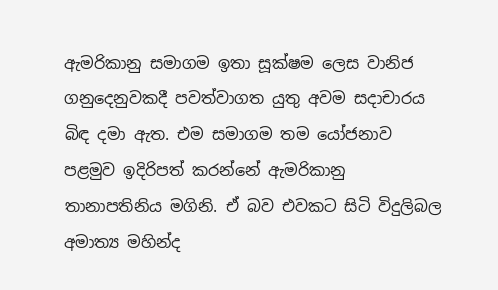ඇමරිකානු සමාගම ඉතා සූක්ෂම ලෙස වානිජ ගනුදෙනුවකදී පවත්වාගත යුතු අවම සදාචාරය බිඳ දමා ඇත. එම සමාගම තම යෝජනාව පළමුව ඉදිරිපත් කරන්නේ ඇමරිකානු තානාපතිනිය මගිනි. ඒ බව එවකට සිටි විදුලිබල අමාත්‍ය මහින්ද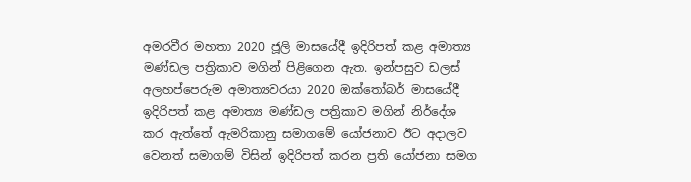අමරවීර මහතා 2020 ජූලි මාසයේදී ඉදිරිපත් කළ අමාත්‍ය මණ්ඩල පත්‍රිකාව මගින් පිළිගෙන ඇත. ඉන්පසුව ඩලස් අලහප්පෙරුම අමාත්‍යවරයා 2020 ඔක්තෝබර් මාසයේදී ඉදිරිපත් කළ අමාත්‍ය මණ්ඩල පත්‍රිකාව මගින් නිර්දේශ කර ඇත්තේ ඇමරිකානු සමාගමේ යෝජනාව ඊට අදාලව වෙනත් සමාගම් විසින් ඉදිරිපත් කරන ප්‍රති යෝජනා සමග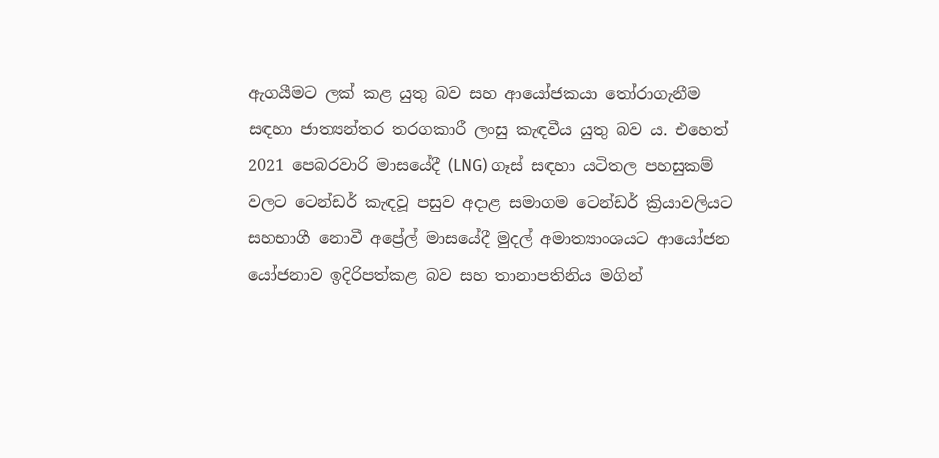ඇගයීමට ලක් කළ යුතු බව සහ ආයෝජකයා තෝරාගැනීම සඳහා ජාත්‍යන්තර තරගකාරී ලංසු කැඳවීය යුතු බව ය. එහෙත් 2021 පෙබරවාරි මාසයේදී (LNG) ගෑස් සඳහා යටිතල පහසුකම් වලට ටෙන්ඩර් කැඳවූ පසුව අදාළ සමාගම ටෙන්ඩර් ක්‍රියාවලියට සහභාගී නොවී අප්‍රේල් මාසයේදී මුදල් අමාත්‍යාංශයට ආයෝජන යෝජනාව ඉදිරිපත්කළ බව සහ තානාපතිනිය මගින්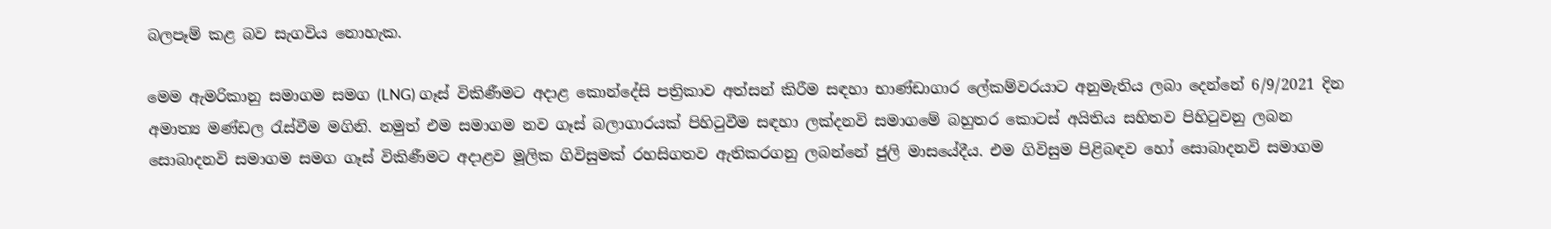බලපෑම් කළ බව සැගවිය නොහැක.

මෙම ඇමරිකානු සමාගම සමග (LNG) ගෑස් විකිණීමට අදාළ කොන්දේසි පත්‍රිකාව අත්සන් කිරීම සඳහා භාණ්ඩාගාර ලේකම්වරයාට අනුමැතිය ලබා දෙන්නේ 6/9/2021 දින අමාත්‍ය මණ්ඩල රැස්වීම මගිනි. නමුත් එම සමාගම නව ගෑස් බලාගාරයක් පිහිටුවීම සඳහා ලක්දනවි සමාගමේ බහුතර කොටස් අයිතිය සහිතව පිහිටුවනු ලබන සොබාදනවි සමාගම සමග ගෑස් විකිණීමට අදාළව මූලික ගිවිසුමක් රහසිගතව ඇතිකරගනු ලබන්නේ ජුලි මාසයේදීය. එම ගිවිසුම පිළිබඳව හෝ සොබාදනවි සමාගම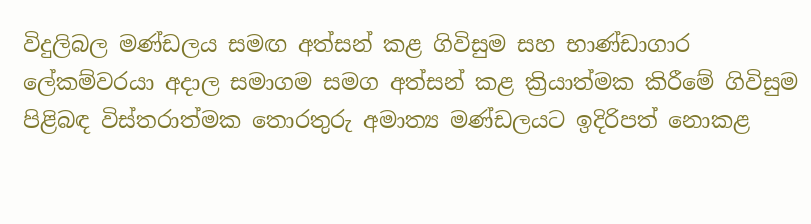විදුලිබල මණ්ඩලය සමඟ අත්සන් කළ ගිවිසුම සහ භාණ්ඩාගාර ලේකම්වරයා අදාල සමාගම සමග අත්සන් කළ ක්‍රියාත්මක කිරීමේ ගිවිසුම පිළිබඳ විස්තරාත්මක තොරතුරු අමාත්‍ය මණ්ඩලයට ඉදිරිපත් නොකළ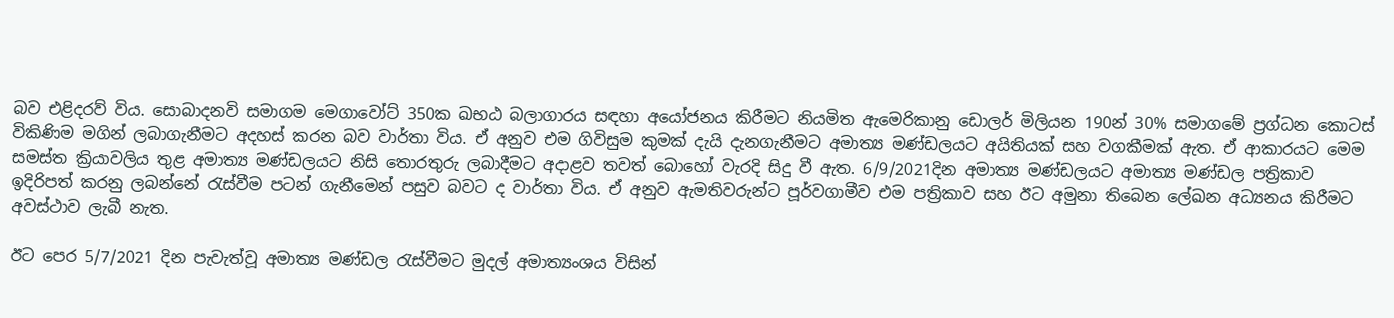බව එළිදරව් විය. සොබාදනවි සමාගම මෙගාවෝට් 350ක ඛභඨ බලාගාරය සඳහා අයෝජනය කිරීමට නියමිත ඇමෙරිකානු ඩොලර් මිලියන 190න් 30% සමාගමේ ප්‍රග්ධන කොටස් විකිණිම මගින් ලබාගැනීමට අදහස් කරන බව වාර්තා විය. ඒ අනුව එම ගිවිසුම කුමක් දැයි දැනගැනීමට අමාත්‍ය මණ්ඩලයට අයිතියක් සහ වගකීමක් ඇත. ඒ ආකාරයට මෙම සමස්ත ක්‍රියාවලිය තුළ අමාත්‍ය මණ්ඩලයට නිසි තොරතුරු ලබාදීමට අදාළව තවත් බොහෝ වැරදි සිදු වී ඇත. 6/9/2021දින අමාත්‍ය මණ්ඩලයට අමාත්‍ය මණ්ඩල පත්‍රිකාව ඉදිරිපත් කරනු ලබන්නේ රැස්වීම පටන් ගැනීමෙන් පසුව බවට ද වාර්තා විය. ඒ අනුව ඇමතිවරුන්ට පූර්වගාමීව එම පත්‍රිකාව සහ ඊට අමුනා තිබෙන ලේඛන අධ්‍යනය කිරීමට අවස්ථාව ලැබී නැත.

ඊට පෙර 5/7/2021 දින පැවැත්වූ අමාත්‍ය මණ්ඩල රැස්වීමට මුදල් අමාත්‍යංශය විසින්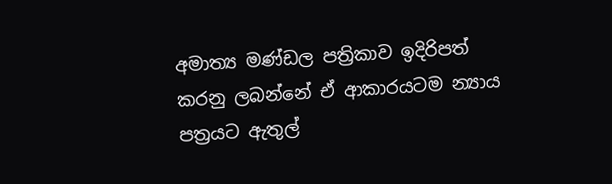අමාත්‍ය මණ්ඩල පත්‍රිකාව ඉදිරිපත් කරනු ලබන්නේ ඒ ආකාරයටම න්‍යාය පත්‍රයට ඇතුල්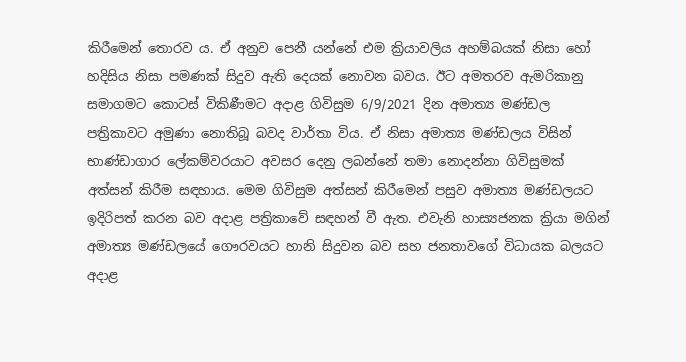කිරීමෙන් තොරව ය. ඒ අනුව පෙනී යන්නේ එම ක්‍රියාවලිය අහම්බයක් නිසා හෝ හදිසිය නිසා පමණක් සිදුව ඇති දෙයක් නොවන බවය. ඊට අමතරව ඇමරිකානු සමාගමට කොටස් විකිණීමට අදාළ ගිවිසුම 6/9/2021 දින අමාත්‍ය මණ්ඩල පත්‍රිකාවට අමුණා නොතිබූ බවද වාර්තා විය. ඒ නිසා අමාත්‍ය මණ්ඩලය විසින් භාණ්ඩාගාර ලේකම්වරයාට අවසර දෙනු ලබන්නේ තමා නොදන්නා ගිවිසුමක් අත්සන් කිරීම සඳහාය. මෙම ගිවිසුම අත්සන් කිරීමෙන් පසුව අමාත්‍ය මණ්ඩලයට ඉදිරිපත් කරන බව අදාළ පත්‍රිකාවේ සඳහන් වී ඇත. එවැනි හාස්‍යජනක ක්‍රියා මගින් අමාත්‍ය මණ්ඩලයේ ගෞරවයට හානි සිදුවන බව සහ ජනතාවගේ විධායක බලයට අදාළ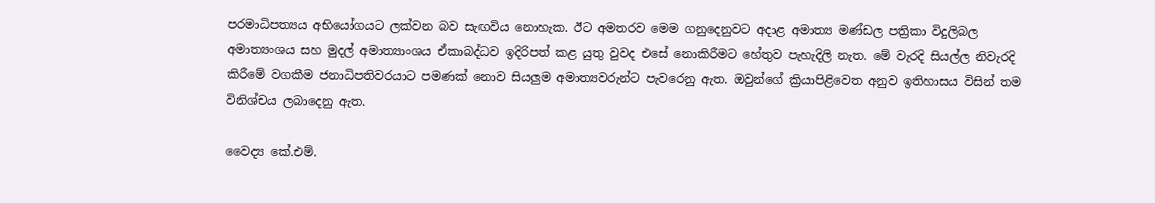පරමාධිපත්‍යය අභියෝගයට ලක්වන බව සැඟවිය නොහැක. ඊට අමතරව මෙම ගනුදෙනුවට අදාළ අමාත්‍ය මණ්ඩල පත්‍රිකා විදුලිබල අමාත්‍යංශය සහ මුදල් අමාත්‍යාංශය ඒකාබද්ධව ඉදිරිපත් කළ යුතු වුවද එසේ නොකිරීමට හේතුව පැහැදිලි නැත. මේ වැරදි සියල්ල නිවැරදි කිරීමේ වගකීම ජනාධිපතිවරයාට පමණක් නොව සියලුම අමාත්‍යවරුන්ට පැවරෙනු ඇත. ඔවුන්ගේ ක්‍රියාපිළිවෙත අනුව ඉතිහාසය විසින් තම විනිශ්චය ලබාදෙනු ඇත.

වෛද්‍ය කේ.එම්.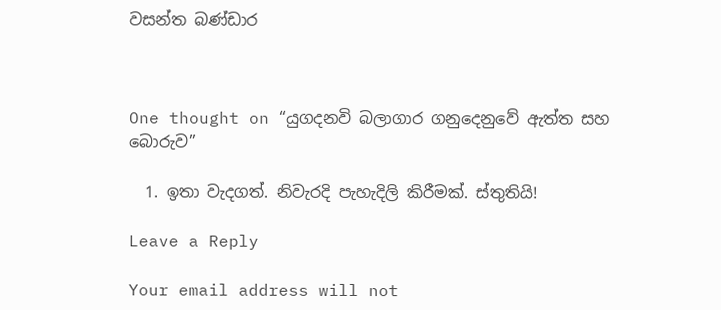වසන්ත බණ්ඩාර



One thought on “යුගදනවි බලාගාර ගනුදෙනුවේ ඇත්ත සහ බොරුව”

  1. ඉතා වැදගත්. නිවැරදි පැහැදිලි කිරීමක්. ස්තුතියි!

Leave a Reply

Your email address will not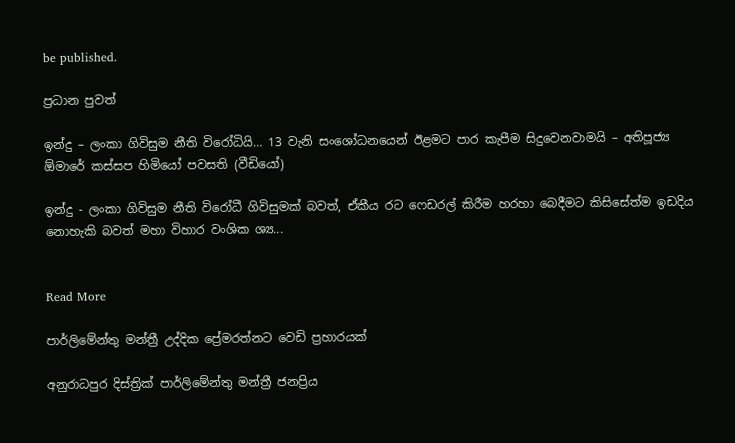be published.

ප්‍රධාන පුවත්

ඉන්දු – ලංකා ගිවිසුම නීති විරෝධියි… 13 වැනි සංශෝධනයෙන් ඊළමට පාර කැපීම සිදුවෙනවාමයි – අතිපූජ්‍ය ඕමාරේ කස්සප හිමියෝ පවසති (වීඩියෝ)

ඉන්දු - ලංකා ගිවිසුම නීති විරෝධී ගිවිසුමක් බවත්, ඒකීය රට ෆෙඩරල් කිරීම හරහා බෙදීමට කිසිසේත්ම ඉඩදිය නොහැකි බවත් මහා විහාර වංශික ශ්‍ය...


Read More

පාර්ලිමේන්තු මන්ත්‍රී උද්දික ප්‍රේමරත්නට වෙඩි ප්‍රහාරයක්

අනුරාධපුර දිස්ත්‍රික් පාර්ලිමේන්තු මන්ත්‍රී ජනප්‍රිය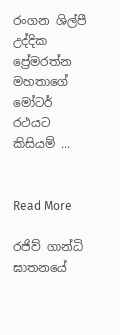රංගන ශිල්පී උද්දික ප්‍රේමරත්න මහතාගේ මෝටර් රථයට කිසියම් ...


Read More

රජිව් ගාන්ධි ඝාතනයේ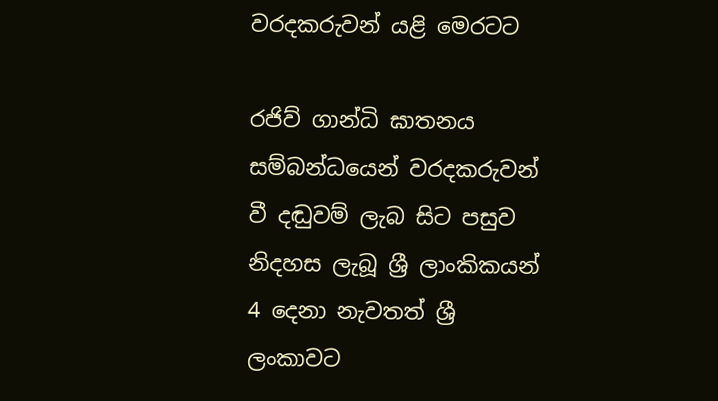වරදකරුවන් යළි මෙරටට

රජිව් ගාන්ධි ඝාතනය සම්බන්ධයෙන් වරදකරුවන් වී දඬුවම් ලැබ සිට පසුව නිදහස ලැබූ ශ්‍රී ලාංකිකයන් 4 දෙනා නැවතත් ශ්‍රී ලංකාවට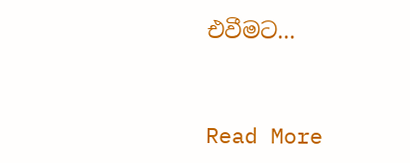එවීමට...


Read More